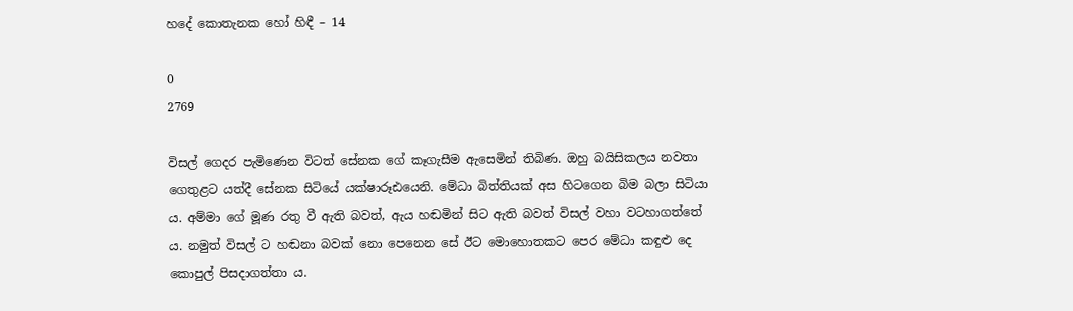හදේ කොතැනක හෝ හිඳී – 14

0
2769

විසල් ගෙදර පැමිණෙන විටත් සේනක ගේ කෑගැසීම ඇසෙමින් තිබිණ. ඔහු බයිසිකලය නවතා ගෙතුළට යත්දී සේනක සිටියේ යක්ෂාරූඪයෙනි. මේධා බිත්තියක් අස හිටගෙන බිම බලා සිටියා ය. අම්මා ගේ මූණ රතු වී ඇති බවත්, ඇය හඬමින් සිට ඇති බවත් විසල් වහා වටහාගත්තේ ය. නමුත් විසල් ට හඬනා බවක් නො පෙනෙන සේ ඊට මොහොතකට පෙර මේධා කඳුළු දෙ කොපුල් පිසදාගත්තා ය.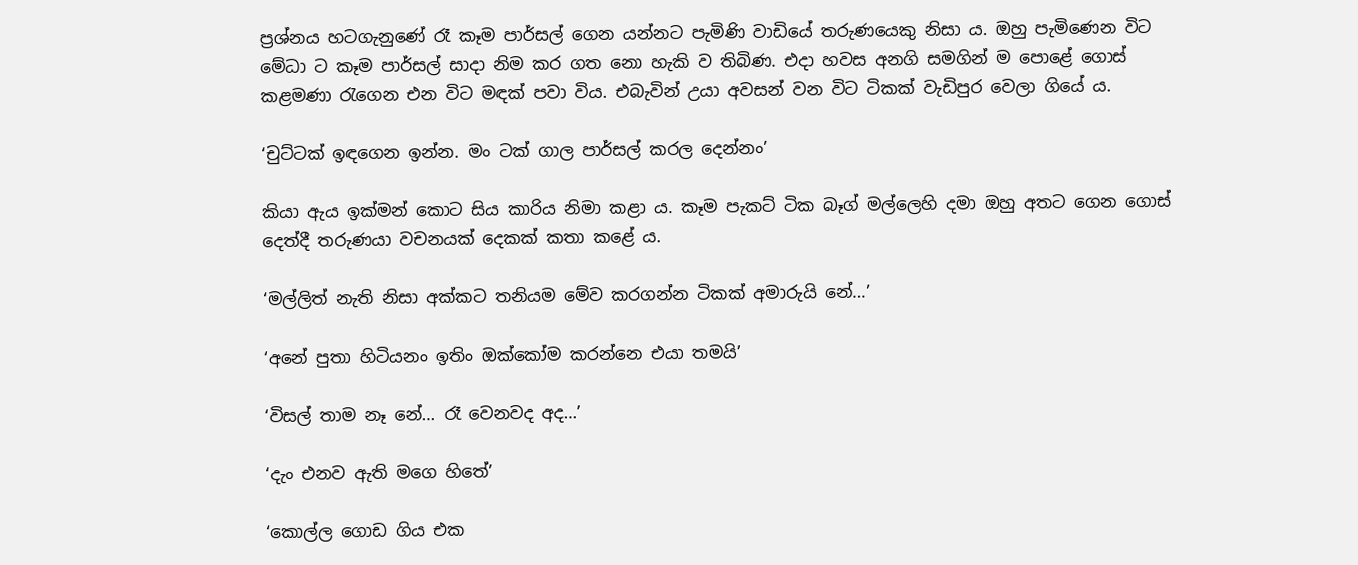ප්‍රශ්නය හටගැනුණේ රෑ කෑම පාර්සල් ගෙන යන්නට පැමිණි වාඩියේ තරුණයෙකු නිසා ය. ඔහු පැමිණෙන විට මේධා ට කෑම පාර්සල් සාදා නිම කර ගත නො හැකි ව තිබිණ. එදා හවස අනගි සමගින් ම පොළේ ගොස් කළමණා රැගෙන එන විට මඳක් පවා විය. එබැවින් උයා අවසන් වන විට ටිකක් වැඩිපුර වෙලා ගියේ ය.

‘චුට්ටක් ඉඳගෙන ඉන්න. මං ටක් ගාල පාර්සල් කරල දෙන්නං’

කියා ඇය ඉක්මන් කොට සිය කාරිය නිමා කළා ය. කෑම පැකට් ටික බෑග් මල්ලෙහි දමා ඔහු අතට ගෙන ගොස් දෙත්දී තරුණයා වචනයක් දෙකක් කතා කළේ ය.

‘මල්ලිත් නැති නිසා අක්කට තනියම මේව කරගන්න ටිකක් අමාරුයි නේ…’

‘අනේ පුතා හිටියනං ඉතිං ඔක්කෝම කරන්නෙ එයා තමයි’

‘විසල් තාම නෑ නේ… රෑ වෙනවද අද…’

‘දැං එනව ඇති මගෙ හිතේ’

‘කොල්ල ගොඩ ගිය එක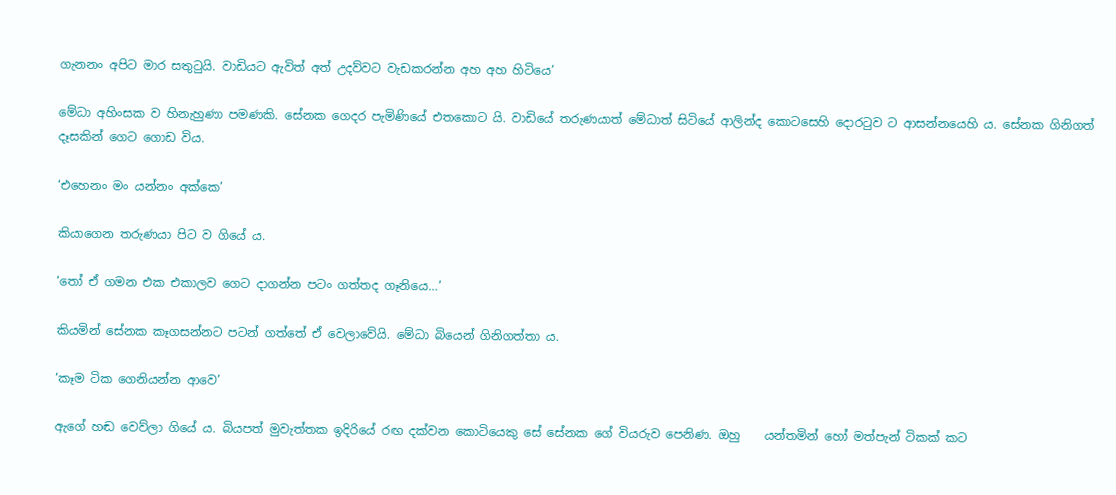ගැනනං අපිට මාර සතුටුයි. වාඩියට ඇවිත් අත් උදව්වට වැඩකරන්න අහ අහ හිටියෙ’

මේධා අහිංසක ව හිනැහුණා පමණකි. සේනක ගෙදර පැමිණියේ එතකොට යි. වාඩියේ තරුණයාත් මේධාත් සිටියේ ආලින්ද කොටසෙහි දොරටුව ට ආසන්නයෙහි ය. සේනක ගිනිගත් දෑසකින් ගෙට ගොඩ විය.

‘එහෙනං මං යන්නං අක්කෙ’

කියාගෙන තරුණයා පිට ව ගියේ ය.

‘තෝ ඒ ගමන එක එකාලව ගෙට දාගන්න පටං ගත්තද ගෑනියෙ…’

කියමින් සේනක කෑගසන්නට පටන් ගත්තේ ඒ වෙලාවේයි. මේධා බියෙන් ගිනිගත්තා ය.

‘කෑම ටික ගෙනියන්න ආවෙ’

ඇගේ හඬ වෙව්ලා ගියේ ය. බියපත් මුවැත්තක ඉදිරියේ රඟ දක්වන කොටියෙකු සේ සේනක ගේ වියරුව පෙනිණ. ඔහු    යන්තමින් හෝ මත්පැන් ටිකක් කට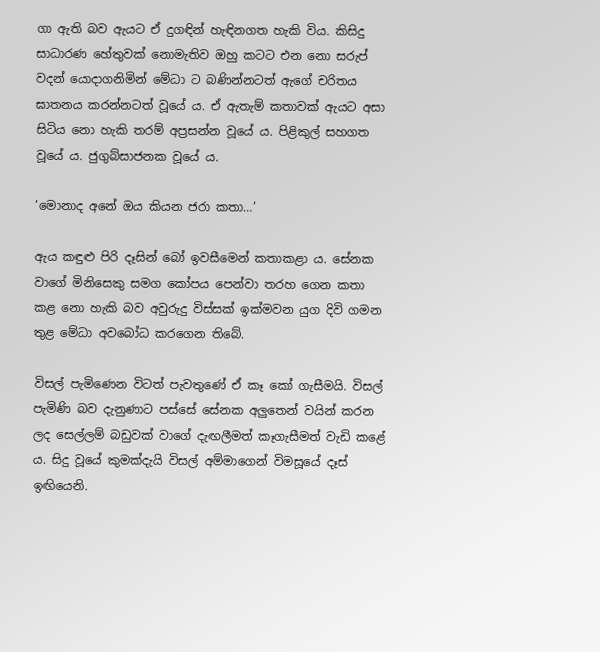ගා ඇති බව ඇයට ඒ දුගඳින් හැඳිනගත හැකි විය. කිසිදු සාධාරණ හේතුවක් නොමැතිව ඔහු කටට එන නො සරුප් වදන් යොදාගනිමින් මේධා ට බණින්නටත් ඇගේ චරිතය ඝාතනය කරන්නටත් වූයේ ය. ඒ ඇතැම් කතාවක් ඇයට අසා සිටිය නො හැකි තරම් අප්‍රසන්න වූයේ ය. පිළිකුල් සහගත වූයේ ය. ජුගුබ්සාජනක වූයේ ය.

‘මොනාද අනේ ඔය කියන ජරා කතා…’

ඇය කඳුළු පිරි දෑසින් බෝ ඉවසීමෙන් කතාකළා ය. සේනක වාගේ මිනිසෙකු සමග කෝපය පෙන්වා තරහ ගෙන කතා කළ නො හැකි බව අවුරුදු විස්සක් ඉක්මවන යුග දිවි ගමන තුළ මේධා අවබෝධ කරගෙන තිබේ.

විසල් පැමිණෙන විටත් පැවතුණේ ඒ කෑ කෝ ගැසීමයි. විසල් පැමිණි බව දැනුණාට පස්සේ සේනක අලුතෙන් වයින් කරන ලද සෙල්ලම් බඩුවක් වාගේ දැඟලීමත් කෑගැසීමත් වැඩි කළේ ය. සිදු වූයේ කුමක්දැයි විසල් අම්මාගෙන් විමසූයේ දෑස් ඉඟියෙනි.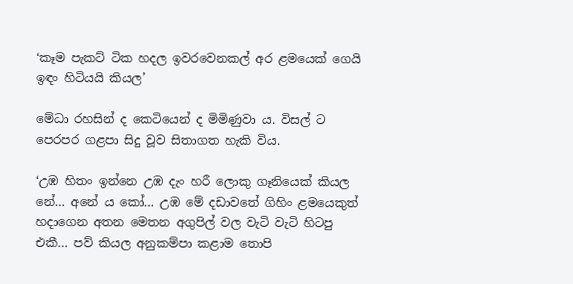‘කෑම පැකට් ටික හදල ඉවරවෙනකල් අර ළමයෙක් ගෙයි ඉඳං හිටියයි කියල’

මේධා රහසින් ද කෙටියෙන් ද මිමිණුවා ය. විසල් ට පෙරපර ගළපා සිදු වූව සිතාගත හැකි විය.

‘උඹ හිතං ඉන්නෙ උඹ දැං හරී ලොකු ගෑනියෙක් කියල නේ… අනේ ය කෝ… උඹ මේ දඩාවතේ ගිහිං ළමයෙකුත් හදාගෙන අතන මෙතන අගුපිල් වල වැටි වැටි හිටපු එකී… පව් කියල අනුකම්පා කළාම තොපි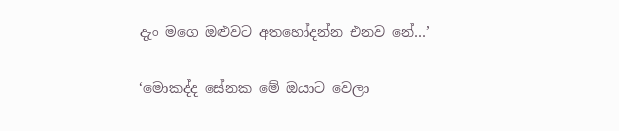දැං මගෙ ඔළුවට අතහෝදන්න එනව නේ…’

‘මොකද්ද සේනක මේ ඔයාට වෙලා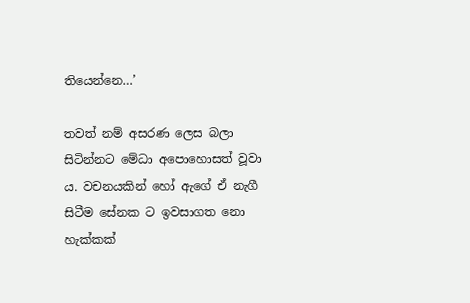තියෙන්නෙ…’

තවත් නම් අසරණ ලෙස බලා සිටින්නට මේධා අපොහොසත් වූවා ය. වචනයකින් හෝ ඇගේ ඒ නැගී සිටීම සේනක ට ඉවසාගත නො හැක්කක්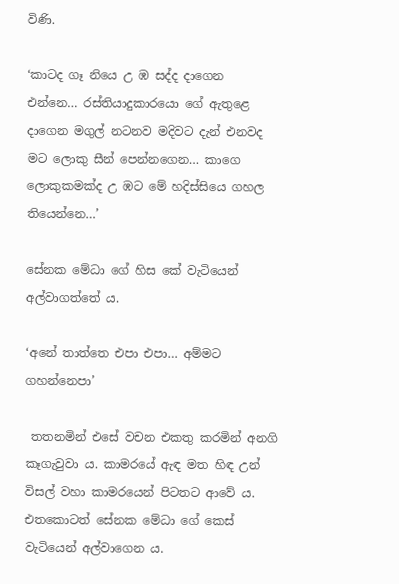විණි.

‘කාටද ගෑ නියෙ උ ඹ සද්ද දාගෙන එන්නෙ… රස්තියාදුකාරයො ගේ ඇතුළෙ දාගෙන මගුල් නටනව මදිවට දැන් එනවද මට ලොකු සීන් පෙන්නගෙන… කාගෙ ලොකුකමක්ද උ ඹට මේ හදිස්සියෙ ගහල තියෙන්නෙ…’

සේනක මේධා ගේ හිස කේ වැටියෙන් අල්වාගත්තේ ය.

‘අනේ තාත්තෙ එපා එපා… අම්මට ගහන්නෙපා’

 තතනමින් එසේ වචන එකතු කරමින් අනගි කෑගැවුවා ය. කාමරයේ ඇඳ මත හිඳ උන් විසල් වහා කාමරයෙන් පිටතට ආවේ ය. එතකොටත් සේනක මේධා ගේ කෙස් වැටියෙන් අල්වාගෙන ය.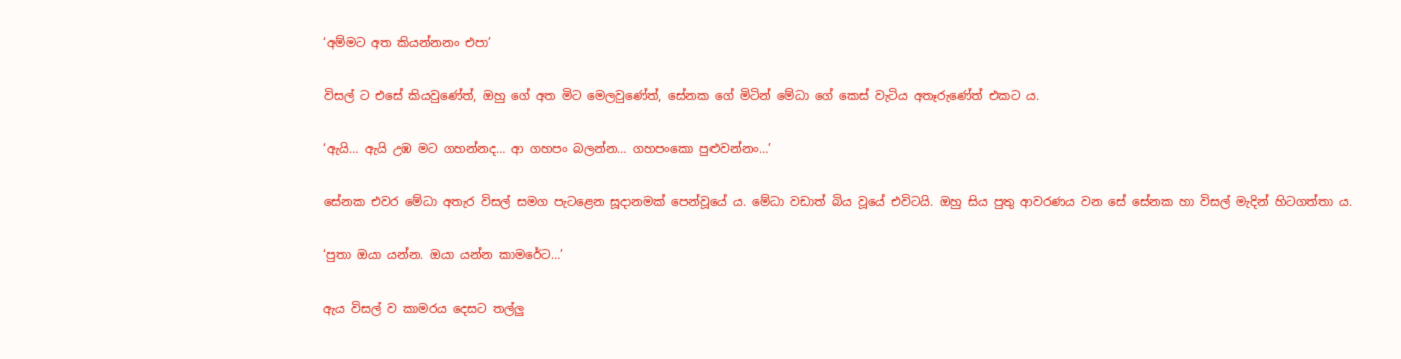‘අම්මට අත කියන්නනං එපා’

විසල් ට එසේ කියවුණේත්, ඔහු ගේ අත මිට මෙලවුණේත්, සේනක ගේ මිටින් මේධා ගේ කෙස් වැටිය අතෑරුණේත් එකට ය.

‘ඇයි… ඇයි උඹ මට ගහන්නද… ආ ගහපං බලන්න… ගහපංකො පුළුවන්නං…’

සේනක එවර මේධා අතැර විසල් සමග පැටළෙන සූදානමක් පෙන්වූයේ ය. මේධා වඩාත් බිය වූයේ එවිටයි. ඔහු සිය පුතු ආවරණය වන සේ සේනක හා විසල් මැදින් හිටගත්තා ය.

‘පුතා ඔයා යන්න. ඔයා යන්න කාමරේට…’

ඇය විසල් ව කාමරය දෙසට තල්ලු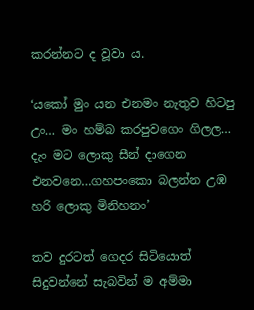කරන්නට ද වූවා ය.

‘යකෝ මුං යන එනමං නැතුව හිටපු උං… මං හම්බ කරපුවගෙං ගිලල… දැං මට ලොකු සීන් දාගෙන එනවනෙ…ගහපංකො බලන්න උඹ හරි ලොකු මිනිහනං’

තව දුරටත් ගෙදර සිටියොත් සිදුවන්නේ සැබවින් ම අම්මා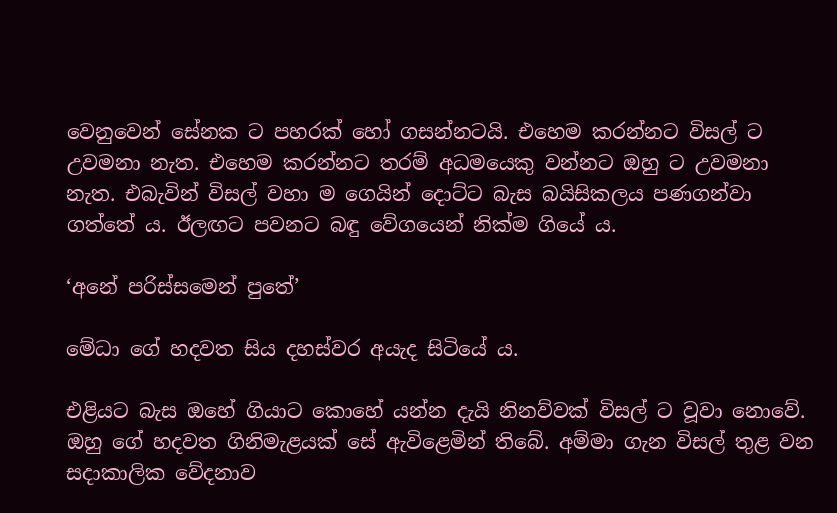වෙනුවෙන් සේනක ට පහරක් හෝ ගසන්නටයි. එහෙම කරන්නට විසල් ට උවමනා නැත. එහෙම කරන්නට තරම් අධමයෙකු වන්නට ඔහු ට උවමනා නැත. එබැවින් විසල් වහා ම ගෙයින් දොට්ට බැස බයිසිකලය පණගන්වා ගත්තේ ය. ඊලඟට පවනට බඳු වේගයෙන් නික්ම ගියේ ය.

‘අනේ පරිස්සමෙන් පුතේ’

මේධා ගේ හදවත සිය දහස්වර අයැද සිටියේ ය.

එළියට බැස ඔහේ ගියාට කොහේ යන්න දැයි නිනව්වක් විසල් ට වූවා නොවේ. ඔහු ගේ හදවත ගිනිමැළයක් සේ ඇවිළෙමින් තිබේ. අම්මා ගැන විසල් තුළ වන සදාකාලික වේදනාව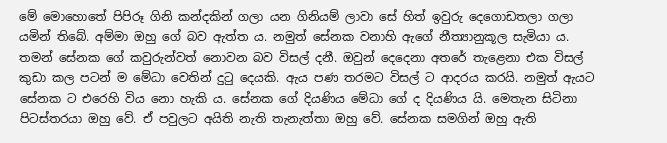මේ මොහොතේ පිපිරූ ගිනි කන්දකින් ගලා යන ගිනියම් ලාවා සේ හිත් ඉවුරු දෙගොඩතලා ගලා යමින් තිබේ. අම්මා ඔහු ගේ බව ඇත්ත ය. නමුත් සේනක වනාහි ඇගේ නීත්‍යානුකූල සැමියා ය. තමන් සේනක ගේ කවුරුන්වත් නොවන බව විසල් දනී. ඔවුන් දෙදෙනා අතරේ තැළෙනා එක විසල් කුඩා කල පටන් ම මේධා වෙතින් දුටු දෙයකි. ඇය පණ තරමට විසල් ට ආදරය කරයි. නමුත් ඇයට සේනක ට එරෙහි විය නො හැකි ය. සේනක ගේ දියණිය මේධා ගේ ද දියණිය යි. මෙතැන සිටිනා පිටස්තරයා ඔහු වේ. ඒ පවුලට අයිති නැති තැනැත්තා ඔහු වේ. සේනක සමගින් ඔහු ඇති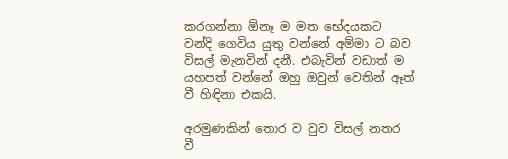කරගන්නා ඕනෑ ම මත භේදයකට වන්දි ගෙවිය යුතු වන්නේ අම්මා ට බව විසල් මැනවින් දනී. එබැවින් වඩාත් ම යහපත් වන්නේ ඔහු ඔවුන් වෙතින් ඈත් වී හිඳිනා එකයි.

අරමුණකින් තොර ව වුව විසල් නතර වී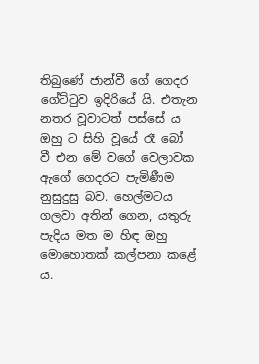තිබුණේ ජාන්වී ගේ ගෙදර ගේට්ටුව ඉදිරියේ යි. එතැන නතර වූවාටත් පස්සේ ය ඔහු ට සිහි වූයේ රෑ බෝ වී එන මේ වගේ වෙලාවක ඇගේ ගෙදරට පැමිණීම නුසුදුසු බව. හෙල්මටය ගලවා අතින් ගෙන, යතුරු පැදිය මත ම හිඳ ඔහු මොහොතක් කල්පනා කළේ ය.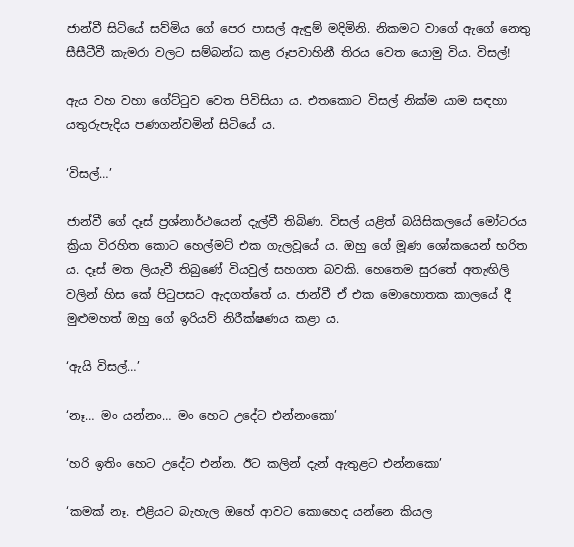ජාන්වී සිටියේ සව්මිය ගේ පෙර පාසල් ඇඳුම් මදිමිනි. නිකමට වාගේ ඇගේ නෙතු සීසීටීවී කැමරා වලට සම්බන්ධ කළ රූපවාහිනී තිරය වෙත යොමු විය. විසල්!

ඇය වහ වහා ගේට්ටුව වෙත පිවිසියා ය. එතකොට විසල් නික්ම යාම සඳහා යතුරුපැදිය පණගන්වමින් සිටියේ ය.

‘විසල්…’

ජාන්වී ගේ දෑස් ප්‍රශ්නාර්ථයෙන් දැල්වී තිබිණ. විසල් යළිත් බයිසිකලයේ මෝටරය ක්‍රියා විරහිත කොට හෙල්මට් එක ගැලවූයේ ය. ඔහු ගේ මූණ ශෝකයෙන් භරිත ය. දෑස් මත ලියැවී තිබුණේ වියවුල් සහගත බවකි. හෙතෙම සුරතේ අතැඟිලි වලින් හිස කේ පිටුපසට ඇදගත්තේ ය. ජාන්වී ඒ එක මොහොතක කාලයේ දී මුළුමහත් ඔහු ගේ ඉරියව් නිරීක්ෂණය කළා ය.

‘ඇයි විසල්…’

‘නෑ… මං යන්නං… මං හෙට උදේට එන්නංකො’

‘හරි ඉතිං හෙට උදේට එන්න. ඊට කලින් දැන් ඇතුළට එන්නකො’

‘කමක් නෑ. එළියට බැහැල ඔහේ ආවට කොහෙද යන්නෙ කියල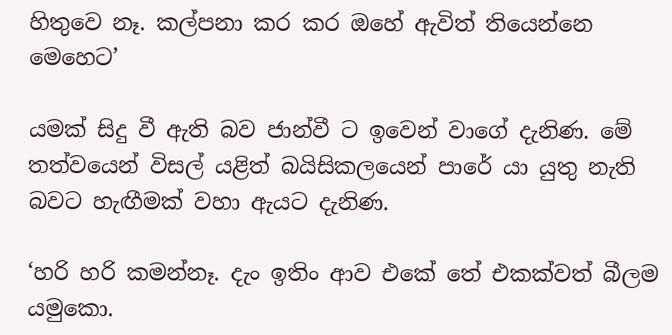හිතුවෙ නෑ. කල්පනා කර කර ඔහේ ඇවිත් තියෙන්නෙ මෙහෙට’

යමක් සිදු වී ඇති බව ජාන්වී ට ඉවෙන් වාගේ දැනිණ. මේ තත්වයෙන් විසල් යළිත් බයිසිකලයෙන් පාරේ යා යුතු නැති බවට හැඟීමක් වහා ඇයට දැනිණ.

‘හරි හරි කමන්නෑ. දැං ඉතිං ආව එකේ තේ එකක්වත් බීලම යමුකො.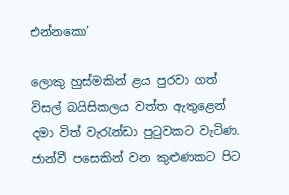එන්නකො’

ලොකු හුස්මකින් ළය පුරවා ගත් විසල් බයිසිකලය වත්ත ඇතුළෙන් දමා විත් වැරැන්ඩා පුටුවකට වැටිණ. ජාන්වී පසෙකින් වන කුළුණකට පිට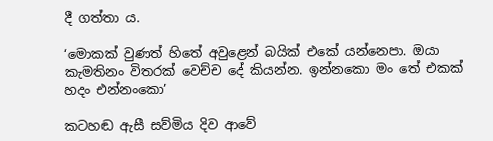දී ගත්තා ය.

‘මොකක් වුණත් හිතේ අවුළෙන් බයික් එකේ යන්නෙපා. ඔයා කැමතිනං විතරක් වෙච්ච දේ කියන්න. ඉන්නකො මං තේ එකක් හදං එන්නංකො’

කටහඬ ඇසී සව්මිය දිව ආවේ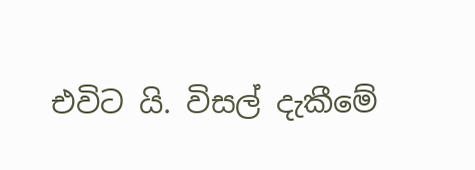එවිට යි. විසල් දැකීමේ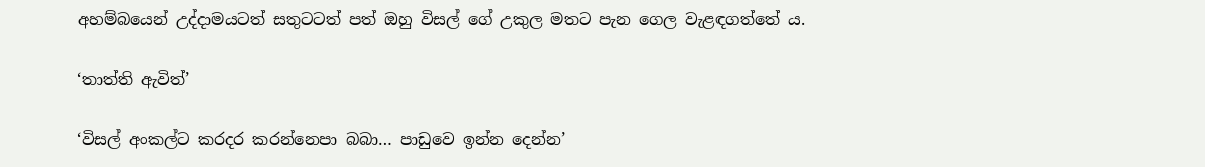අහම්බයෙන් උද්දාමයටත් සතුටටත් පත් ඔහු විසල් ගේ උකුල මතට පැන ගෙල වැළඳගත්තේ ය.

‘තාත්ති ඇවිත්’

‘විසල් අංකල්ට කරදර කරන්නෙපා බබා… පාඩුවෙ ඉන්න දෙන්න’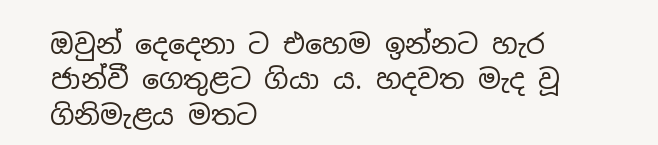ඔවුන් දෙදෙනා ට එහෙම ඉන්නට හැර ජාන්වී ගෙතුළට ගියා ය. හදවත මැද වූ ගිනිමැළය මතට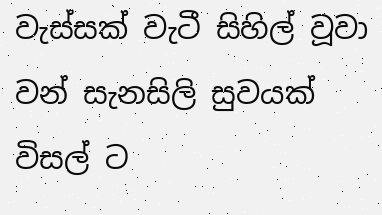වැස්සක් වැටී සිහිල් වූවා වන් සැනසිලි සුවයක් විසල් ට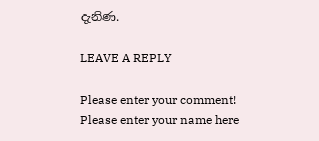දැනිණ.

LEAVE A REPLY

Please enter your comment!
Please enter your name here